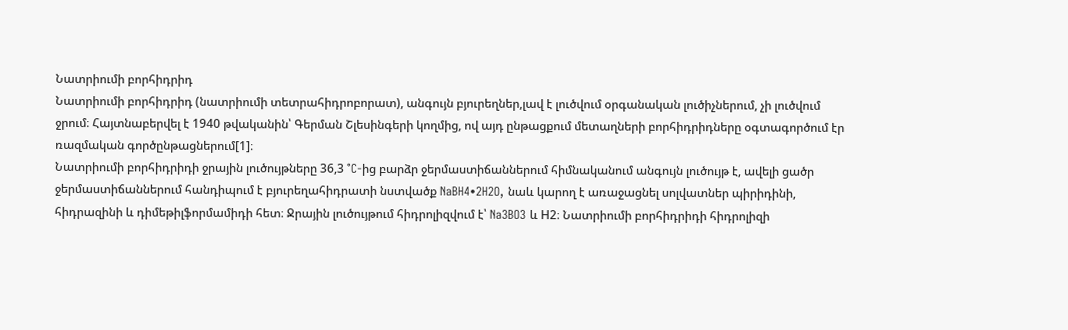Նատրիումի բորհիդրիդ
Նատրիումի բորհիդրիդ (նատրիումի տետրահիդրոբորատ), անգույն բյուրեղներ,լավ է լուծվում օրգանական լուծիչներում, չի լուծվում ջրում։ Հայտնաբերվել է 1940 թվականին՝ Գերման Շլեսինգերի կողմից, ով այդ ընթացքում մետաղների բորհիդրիդները օգտագործում էր ռազմական գործընթացներում[1]։
Նատրիումի բորհիդրիդի ջրային լուծույթները 36,3 °C-ից բարձր ջերմաստիճաններում հիմնականում անգույն լուծույթ է, ավելի ցածր ջերմաստիճաններում հանդիպում է բյուրեղահիդրատի նստվածք NaBH4•2H2O, նաև կարող է առաջացնել սոլվատներ պիրիդինի, հիդրազինի և դիմեթիլֆորմամիդի հետ։ Ջրային լուծույթում հիդրոլիզվում է՝ Na3BO3 և Н2։ Նատրիումի բորհիդրիդի հիդրոլիզի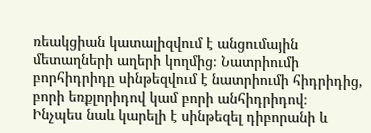ռեակցիան կատալիզվում է անցումային մետաղների աղերի կողմից։ Նատրիումի բորհիդրիդը սինթեզվում է նատրիումի հիդրիդից, բորի եռքլորիդով կամ բորի անհիդրիդով։
Ինչպես նաև կարելի է սինթեզել դիբորանի և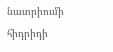նատրիումի հիդրիդի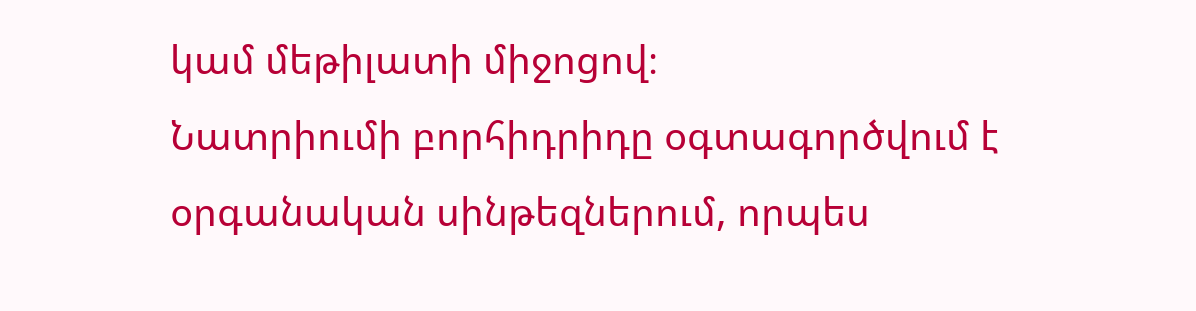կամ մեթիլատի միջոցով։
Նատրիումի բորհիդրիդը օգտագործվում է օրգանական սինթեզներում, որպես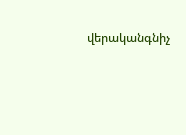վերականգնիչ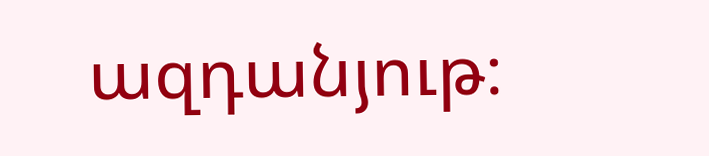ազդանյութ։